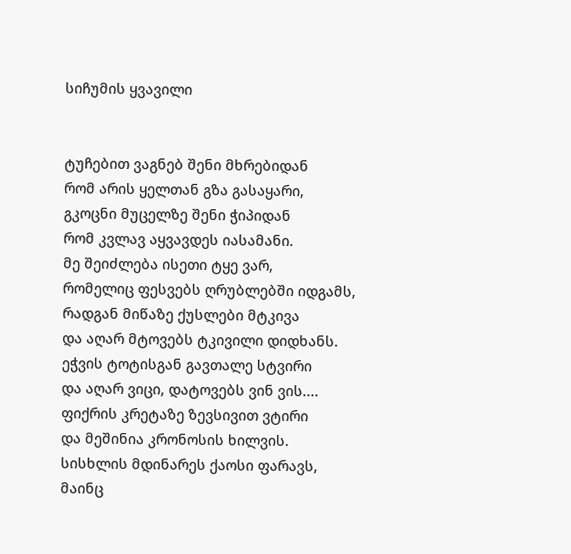სიჩუმის ყვავილი


ტუჩებით ვაგნებ შენი მხრებიდან
რომ არის ყელთან გზა გასაყარი,
გკოცნი მუცელზე შენი ჭიპიდან
რომ კვლავ აყვავდეს იასამანი.
მე შეიძლება ისეთი ტყე ვარ,
რომელიც ფესვებს ღრუბლებში იდგამს,
რადგან მიწაზე ქუსლები მტკივა
და აღარ მტოვებს ტკივილი დიდხანს.
ეჭვის ტოტისგან გავთალე სტვირი
და აღარ ვიცი, დატოვებს ვინ ვის....
ფიქრის კრეტაზე ზევსივით ვტირი
და მეშინია კრონოსის ხილვის.
სისხლის მდინარეს ქაოსი ფარავს,
მაინც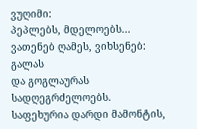ვუღიმი:
პეპლებს, მდელოებს...
ვათენებ ღამეს, ვიხსენებ: გალას
და გოგლაურას სადღეგრძელოებს.
საფეხურია დარდი მამონტის,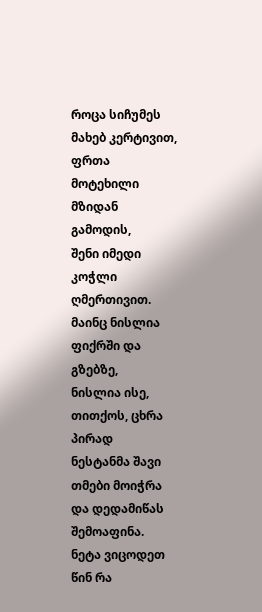როცა სიჩუმეს მახებ კერტივით,
ფრთა მოტეხილი მზიდან გამოდის,
შენი იმედი კოჭლი ღმერთივით.
მაინც ნისლია ფიქრში და გზებზე,
ნისლია ისე, თითქოს, ცხრა პირად
ნესტანმა შავი თმები მოიჭრა
და დედამიწას შემოაფინა.
ნეტა ვიცოდეთ წინ რა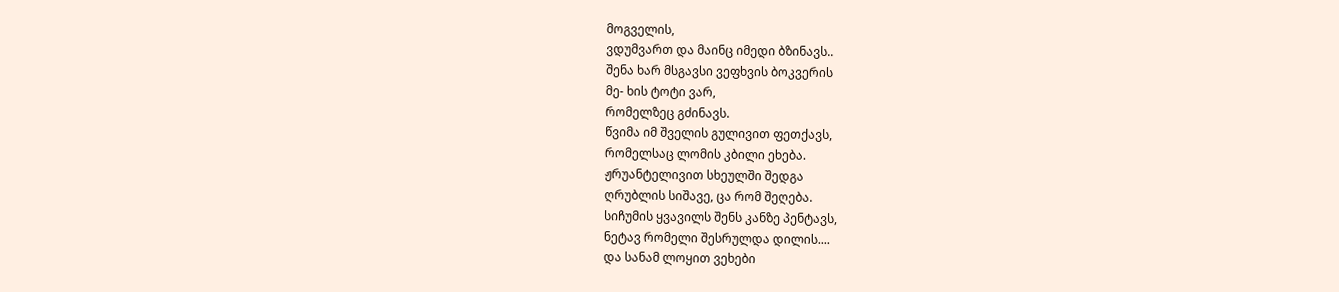მოგველის,
ვდუმვართ და მაინც იმედი ბზინავს..
შენა ხარ მსგავსი ვეფხვის ბოკვერის
მე- ხის ტოტი ვარ,
რომელზეც გძინავს.
წვიმა იმ შველის გულივით ფეთქავს,
რომელსაც ლომის კბილი ეხება.
ჟრუანტელივით სხეულში შედგა
ღრუბლის სიშავე, ცა რომ შეღება.
სიჩუმის ყვავილს შენს კანზე პენტავს,
ნეტავ რომელი შესრულდა დილის....
და სანამ ლოყით ვეხები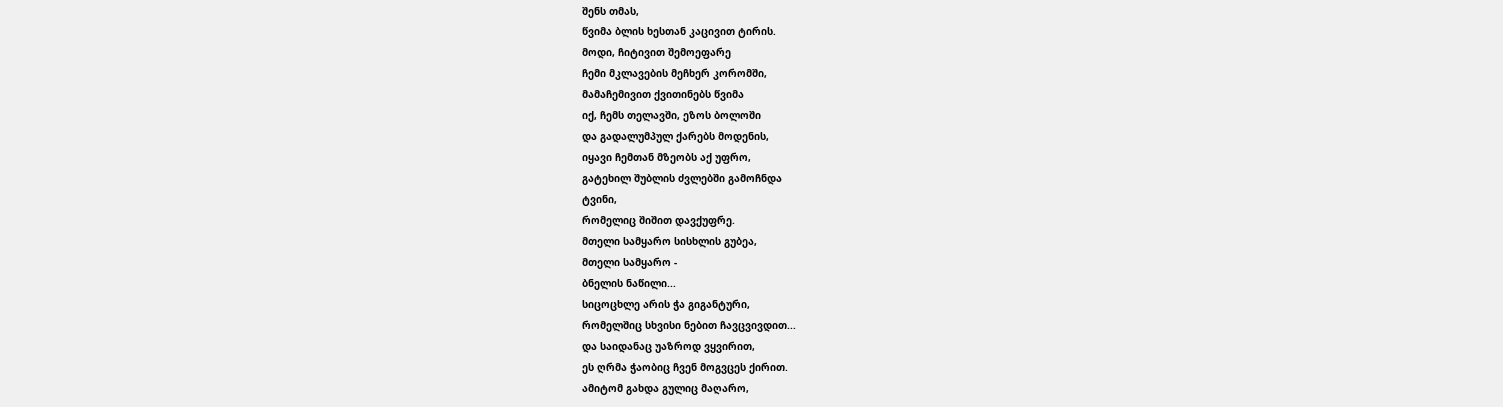შენს თმას,
წვიმა ბლის ხესთან კაცივით ტირის.
მოდი, ჩიტივით შემოეფარე
ჩემი მკლავების მეჩხერ კორომში,
მამაჩემივით ქვითინებს წვიმა
იქ, ჩემს თელავში, ეზოს ბოლოში
და გადალუმპულ ქარებს მოდენის,
იყავი ჩემთან მზეობს აქ უფრო,
გატეხილ შუბლის ძვლებში გამოჩნდა
ტვინი,
რომელიც შიშით დავქუფრე.
მთელი სამყარო სისხლის გუბეა,
მთელი სამყარო -
ბნელის ნაწილი...
სიცოცხლე არის ჭა გიგანტური,
რომელშიც სხვისი ნებით ჩავცვივდით...
და საიდანაც უაზროდ ვყვირით,
ეს ღრმა ჭაობიც ჩვენ მოგვცეს ქირით.
ამიტომ გახდა გულიც მაღარო,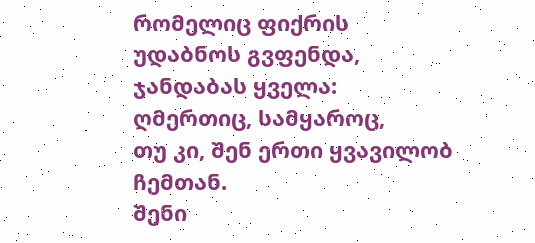რომელიც ფიქრის უდაბნოს გვფენდა,
ჯანდაბას ყველა:
ღმერთიც, სამყაროც,
თუ კი, შენ ერთი ყვავილობ ჩემთან.
შენი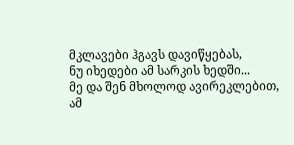მკლავები ჰგავს დავიწყებას,
ნუ იხედები ამ სარკის ხედში...
მე და შენ მხოლოდ ავირეკლებით,
ამ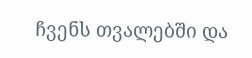ჩვენს თვალებში და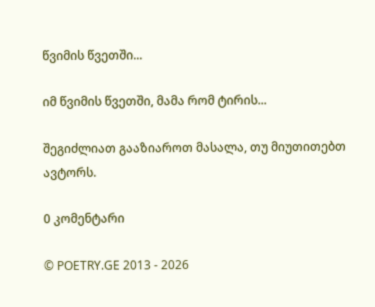წვიმის წვეთში...

იმ წვიმის წვეთში, მამა რომ ტირის...

შეგიძლიათ გააზიაროთ მასალა, თუ მიუთითებთ ავტორს.

0 კომენტარი

© POETRY.GE 2013 - 2026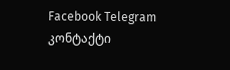Facebook Telegram კონტაქტი